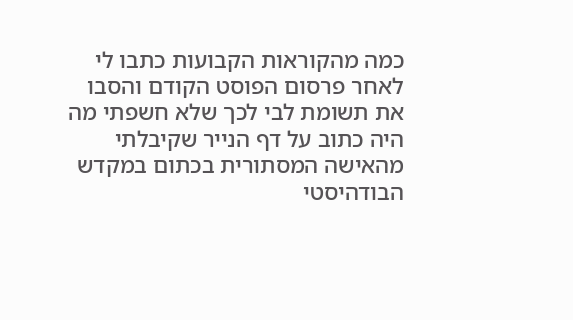כמה מהקוראות הקבועות כתבו לי לאחר פרסום הפוסט הקודם והסבו את תשומת לבי לכך שלא חשפתי מה היה כתוב על דף הנייר שקיבלתי מהאישה המסתורית בכתום במקדש הבודהיסטי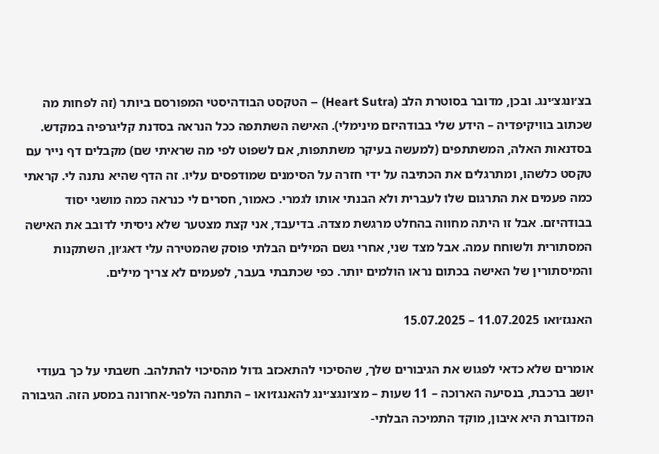בצ׳ונגצ׳ינג. ובכן, מדובר בסוטרת הלב (Heart Sutra) – הטקסט הבודהיסטי המפורסם ביותר (זה לפחות מה שכתוב בוויקיפדיה – הידע שלי בבודהיזם מינימלי). האישה השתתפה ככל הנראה בסדנת קליגרפיה במקדש. בסדנאות האלה, המשתתפים (למעשה בעיקר משתתפות, אם לשפוט לפי מה שראיתי שם) מקבלים דף נייר עם טקסט כלשהו, ומתרגלים את הכתיבה על ידי חזרה על הסימנים שמודפסים עליו. זה הדף שהיא נתנה לי. קראתי כמה פעמים את התרגום שלו לעברית ולא הבנתי אותו לגמרי. כאמור, חסרים לי כנראה כמה מושגי יסוד בבודהיזם. אבל זו היתה מחווה בהחלט מרגשת מצדה. בדיעבד, אני קצת מצטער שלא ניסיתי לדובב את האישה המסתורית ולשוחח עמה. אבל מצד שני, אחרי גשם המילים הבלתי פוסק שהמטירה עלי דאג׳ון, השתקנות והמיסתורין של האישה בכתום נראו הולמים יותר. כפי שכתבתי בעבר, לפעמים לא צריך מילים.

האנגז׳ואו 11.07.2025 – 15.07.2025

אומרים שלא כדאי לפגוש את הגיבורים שלך, שהסיכוי להתאכזב גדול מהסיכוי להתלהב. חשבתי על כך בעודי יושב ברכבת, בנסיעה הארוכה – 11 שעות – מצ׳ונגצ׳ינג להאנגז׳ואו – התחנה הלפני-אחרונה במסע הזה. הגיבורה המדוברת היא איבון, מוקד התמיכה הבלתי-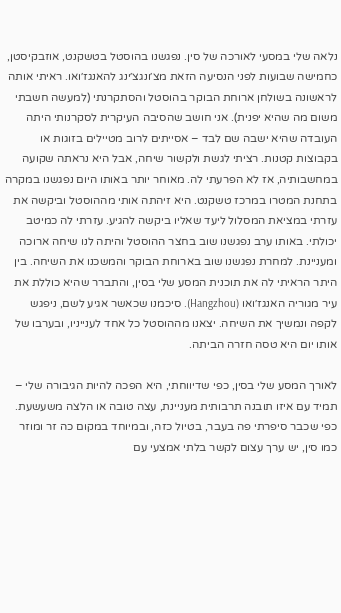נלאה שלי במסעי לאורכה של סין. נפגשנו בהוסטל בטשקנט, אוזבקיסטן, כחמישה שבועות לפני הנסיעה הזאת מצ׳ונגצ׳ינג להאנגז׳ואו. ראיתי אותה לראשונה בשולחן ארוחת הבוקר בהוסטל והסתקרנתי (למעשה חשבתי משום מה שהיא יפנית). אני חושב שהסיבה העיקרית לסקרנותי היתה העובדה שהיא ישבה שם לבד – אסייתים לרוב מטיילים בזוגות או בקבוצות קטנות. רציתי לגשת ולקשור שיחה, אבל היא נראתה שקועה במחשבותיה, אז לא הפרעתי לה. מאוחר יותר באותו היום נפגשנו במקרה בתחנת המטרו במרכז טשקנט. היא זיהתה אותי מההוסטל וביקשה את עזרתי במציאת המסלול ליעד שאליו ביקשה להגיע. עזרתי לה כמיטב יכולתי. באותו ערב נפגשנו שוב בחצר ההוסטל והיתה לנו שיחה ארוכה ומעניינת. למחרת נפגשנו שוב בארוחת הבוקר והמשכנו את השיחה. בין היתר הראיתי לה את תוכנית המסע שלי בסין, והתברר שהיא כוללת את עיר מגוריה האנגז׳ואו (Hangzhou). סיכמנו שכאשר אגיע לשם, ניפגש לקפה ונמשיך את השיחה. יצאנו מההוסטל כל אחד לענייניו, ובערבו של אותו יום היא טסה חזרה הביתה.

לאורך המסע שלי בסין, כפי שדיווחתי, היא הפכה להיות הגיבורה שלי – תמיד עם איזו תובנה תרבותית מעניינת, עצה טובה או הלצה משעשעת. כפי שכבר סיפרתי פה בעבר, בטיול כזה, ובמיוחד במקום כה זר ומוזר כמו סין, יש ערך עצום לקשר בלתי אמצעי עם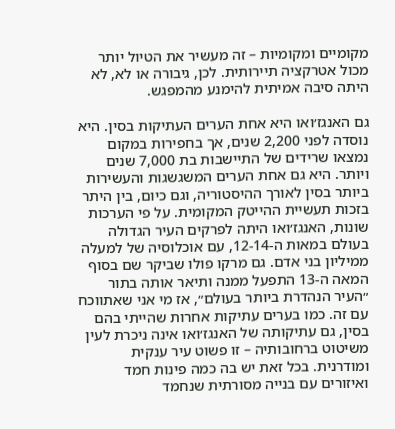מקומיים ומקומיות – זה מעשיר את הטיול יותר מכול אטרקציה תיירותית. לכן, גיבורה או לא, לא היתה סיבה אמיתית להימנע מהמפגש.

גם האנגז׳ואו היא אחת הערים העתיקות בסין. היא נוסדה לפני 2,200 שנים, אך בחפירות במקום נמצאו שרידים של התיישבות בת 7,000 שנים ויותר. היא גם אחת הערים המשגשגות והעשירות ביותר בסין לאורך ההיסטוריה, וגם כיום, בין היתר בזכות תעשיית ההייטק המקומית. על פי הערכות שונות, האנגז׳ואו היתה לפרקים העיר הגדולה בעולם במאות ה-12-14, עם אוכלוסיה של למעלה ממיליון בני אדם. גם מרקו פולו שביקר שם בסוף המאה ה-13 התפעל ממנה ותיאר אותה בתור ״העיר הנהדרת ביותר בעולם״, אז מי אני שאתווכח עם זה. כמו בערים עתיקות אחרות שהייתי בהם בסין, גם עתיקותה של האנגז׳ואו אינה ניכרת לעין משיטוט ברחובותיה – זו פשוט עיר ענקית ומודרנית. בכל זאת יש בה כמה פינות חמד ואיזורים עם בנייה מסורתית שנחמד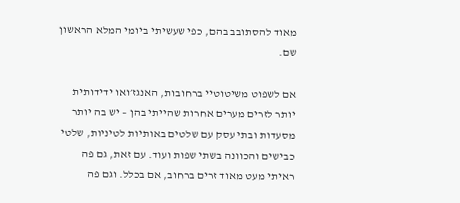מאוד להסתובב בהם, כפי שעשיתי ביומי המלא הראשון שם.

אם לשפוט משיטוטיי ברחובות, האנגז׳ואו ידידותית יותר לזרים מערים אחרות שהייתי בהן – יש בה יותר מסעדות ובתי עסק עם שלטים באותיות לטיניות, שלטי כבישים והכוונה בשתי שפות ועוד. עם זאת, גם פה ראיתי מעט מאוד זרים ברחוב, אם בכלל. וגם פה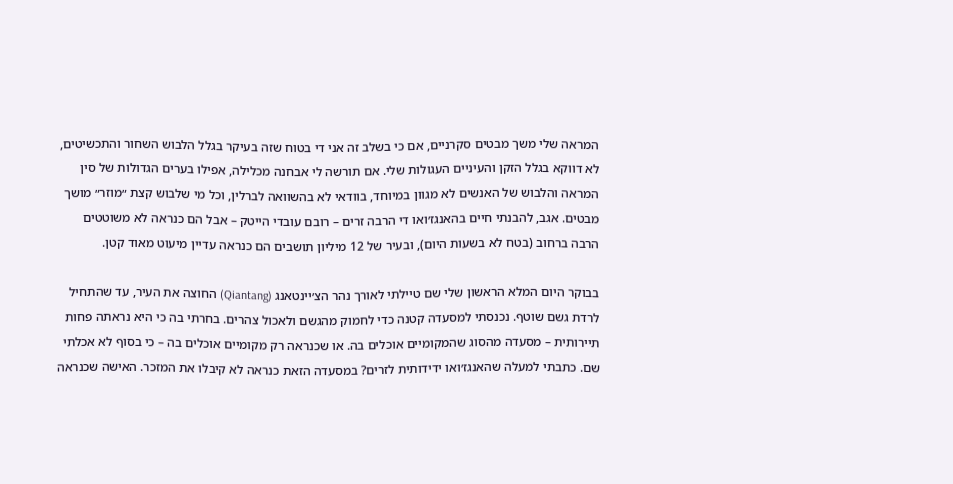המראה שלי משך מבטים סקרניים, אם כי בשלב זה אני די בטוח שזה בעיקר בגלל הלבוש השחור והתכשיטים, לא דווקא בגלל הזקן והעיניים העגולות שלי. אם תורשה לי אבחנה מכלילה, אפילו בערים הגדולות של סין המראה והלבוש של האנשים לא מגוון במיוחד, בוודאי לא בהשוואה לברלין, וכל מי שלבוש קצת ״מוזר״ מושך מבטים. אגב, להבנתי חיים בהאנגז׳ואו די הרבה זרים – רובם עובדי הייטק – אבל הם כנראה לא משוטטים הרבה ברחוב (בטח לא בשעות היום), ובעיר של 12 מיליון תושבים הם כנראה עדיין מיעוט מאוד קטן.

בבוקר היום המלא הראשון שלי שם טיילתי לאורך נהר הצ׳יינטאנג (Qiantang) החוצה את העיר, עד שהתחיל לרדת גשם שוטף. נכנסתי למסעדה קטנה כדי לחמוק מהגשם ולאכול צהרים. בחרתי בה כי היא נראתה פחות תיירותית – מסעדה מהסוג שהמקומיים אוכלים בה. או שכנראה רק מקומיים אוכלים בה – כי בסוף לא אכלתי שם. כתבתי למעלה שהאנגז׳ואו ידידותית לזרים? במסעדה הזאת כנראה לא קיבלו את המזכר. האישה שכנראה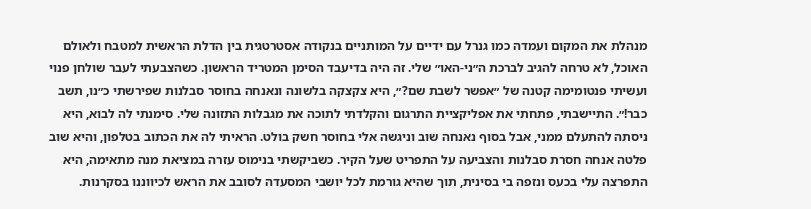מנהלת את המקום ועמדה כמו גנרל עם ידיים על המותניים בנקודה אסטרטגית בין הדלת הראשית למטבח ולאולם האוכל, לא טרחה להגיב לברכת ה״ני-האו״ שלי. זה היה בדיעבד הסימן המטריד הראשון. כשהצבעתי לעבר שולחן פנוי ועשיתי פנטומימה קטנה של ״אפשר לשבת שם?״, היא צקצקה בלשונה ונאנחה בחוסר סבלנות שפירשתי כ״נו, תשב כבר!״. התיישבתי, פתחתי את אפליקציית התרגום והקלדתי לתוכה את מגבלות התזונה שלי. סימנתי לה לבוא, היא ניסתה להתעלם ממני, אבל בסוף נאנחה שוב וניגשה אלי בחוסר חשק בולט. הראיתי לה את הכתוב בטלפון, והיא שוב פלטה אנחה חסרת סבלנות והצביעה על התפריט שעל הקיר. כשביקשתי בנימוס עזרה במציאת מנה מתאימה, היא התפרצה עלי בכעס ונזפה בי בסינית, תוך שהיא גורמת לכל יושבי המסעדה לסובב את הראש לכיווננו בסקרנות.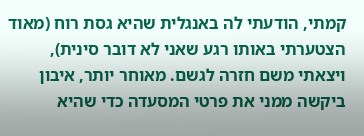קמתי, הודעתי לה באנגלית שהיא גסת רוח (מאוד הצטערתי באותו רגע שאני לא דובר סינית), ויצאתי משם חזרה לגשם. מאוחר יותר, איבון ביקשה ממני את פרטי המסעדה כדי שהיא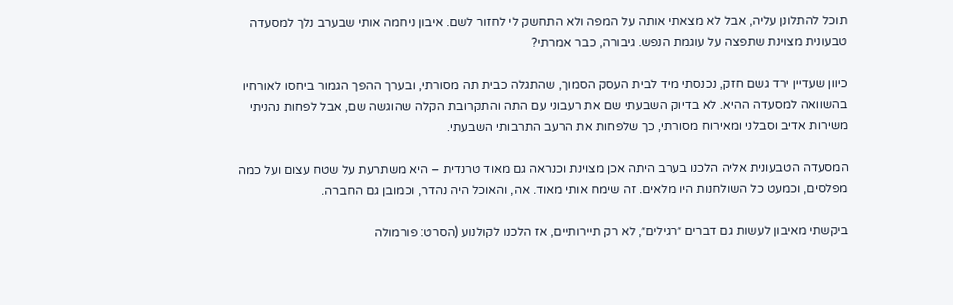תוכל להתלונן עליה, אבל לא מצאתי אותה על המפה ולא התחשק לי לחזור לשם. איבון ניחמה אותי שבערב נלך למסעדה טבעונית מצוינת שתפצה על עוגמת הנפש. גיבורה, כבר אמרתי?

כיוון שעדיין ירד גשם חזק, נכנסתי מיד לבית העסק הסמוך, שהתגלה כבית תה מסורתי, ובערך ההפך הגמור ביחסו לאורחיו בהשוואה למסעדה ההיא. לא בדיוק השבעתי שם את רעבוני עם התה והתקרובת הקלה שהוגשה שם, אבל לפחות נהניתי משירות אדיב וסבלני ומאירוח מסורתי, כך שלפחות את הרעב התרבותי השבעתי.

המסעדה הטבעונית אליה הלכנו בערב היתה אכן מצוינת וכנראה גם מאוד טרנדית – היא משתרעת על שטח עצום ועל כמה מפלסים, וכמעט כל השולחנות היו מלאים. זה שימח אותי מאוד. אה, והאוכל היה נהדר, וכמובן גם החברה.

ביקשתי מאיבון לעשות גם דברים ״רגילים״, לא רק תיירותיים, אז הלכנו לקולנוע (הסרט: פורמולה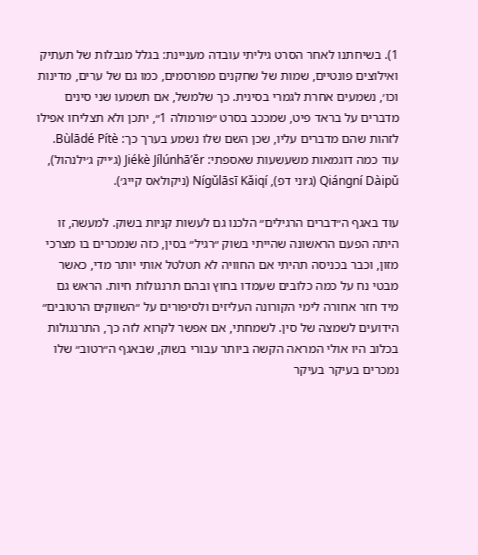1). בשיחתנו לאחר הסרט גיליתי עובדה מעניינת: בגלל מגבלות של תעתיק ואילוצים פונטיים, שמות של שחקנים מפורסמים, כמו גם של ערים, מדינות וכו׳, נשמעים אחרת לגמרי בסינית. כך שלמשל, אם תשמעו שני סינים מדברים על בראד פיט, שמככב בסרט ״פורמולה 1״, יתכן ולא תצליחו אפילו לזהות שהם מדברים עליו, שכן השם שלו נשמע בערך כך: Bùlādé Pítè. עוד כמה דוגמאות משעשעות שאספתי: Jiékè Jílúnhā’ěr (ג׳ייק ג׳ילנהול), Qiángní Dàipǔ (ג׳וני דפ), Nígǔlāsī Kǎiqí (ניקולאס קייג׳).

עוד באגף ה״דברים הרגילים״ הלכנו גם לעשות קניות בשוק. למעשה, זו היתה הפעם הראשונה שהייתי בשוק ״רגיל״ בסין, כזה שנמכרים בו מצרכי מזון, וכבר בכניסה תהיתי אם החוויה לא תטלטל אותי יותר מדי, כאשר מבטי נח על כמה כלובים שעמדו בחוץ ובהם תרנגולות חיות. הראש גם מיד חזר אחורה לימי הקורונה העליזים ולסיפורים על ״השווקים הרטובים״ הידועים לשמצה של סין. לשמחתי, אם אפשר לקרוא לזה כך, התרנגולות בכלוב היו אולי המראה הקשה ביותר עבורי בשוק, שבאגף ה״רטוב״ שלו נמכרים בעיקר בעיקר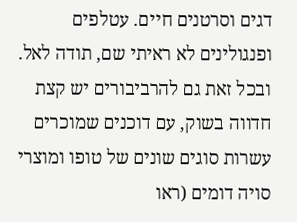דגים וסרטנים חיים. עטלפים ופנגולינים לא ראיתי שם, תודה לאל. ובכל זאת גם להרביבורים יש קצת חדווה בשוק, עם דוכנים שמוכרים עשרות סוגים שונים של טופו ומוצרי סויה דומים (ראו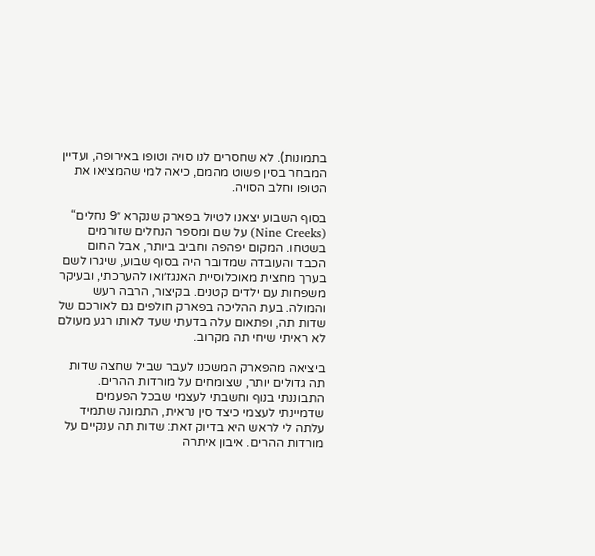בתמונות). לא שחסרים לנו סויה וטופו באירופה, ועדיין המבחר בסין פשוט מהמם, כיאה למי שהמציאו את הטופו וחלב הסויה.

בסוף השבוע יצאנו לטיול בפארק שנקרא ״9 נחלים“ (Nine Creeks) על שם ומספר הנחלים שזורמים בשטחו. המקום יפהפה וחביב ביותר, אבל החום הכבד והעובדה שמדובר היה בסוף שבוע, שיגרו לשם בערך מחצית מאוכלוסיית האנגז׳ואו להערכתי, ובעיקר משפחות עם ילדים קטנים. בקיצור, הרבה רעש והמולה. בעת ההליכה בפארק חולפים גם לאורכם של שדות תה, ופתאום עלה בדעתי שעד לאותו רגע מעולם לא ראיתי שיחי תה מקרוב.

ביציאה מהפארק המשכנו לעבר שביל שחצה שדות תה גדולים יותר, שצומחים על מורדות ההרים. התבוננתי בנוף וחשבתי לעצמי שבכל הפעמים שדמיינתי לעצמי כיצד סין נראית, התמונה שתמיד עלתה לי לראש היא בדיוק זאת: שדות תה ענקיים על מורדות ההרים. איבון איתרה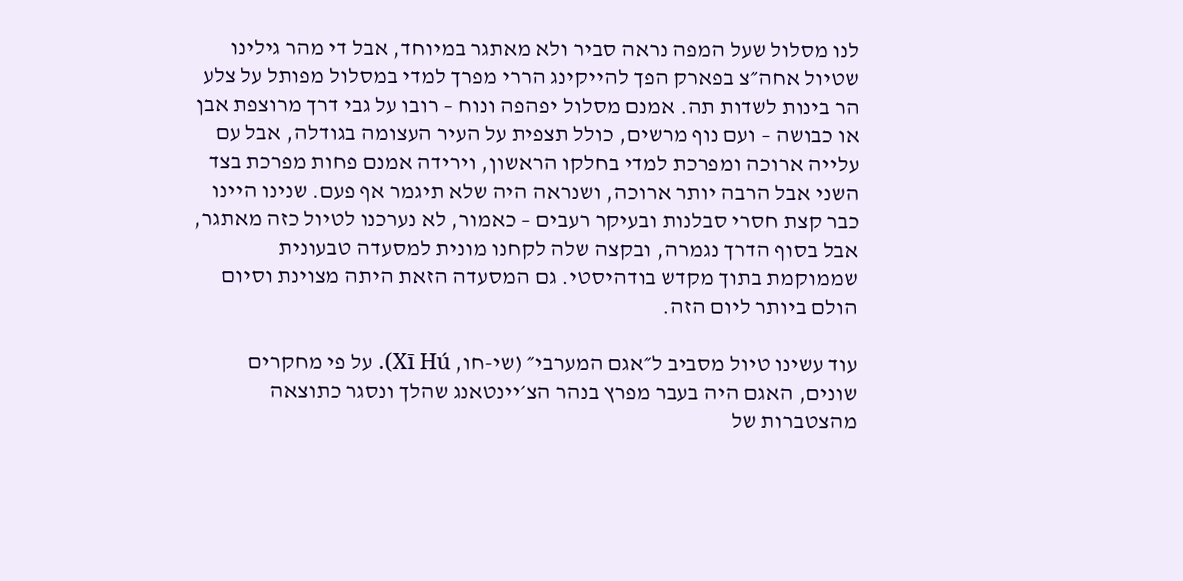לנו מסלול שעל המפה נראה סביר ולא מאתגר במיוחד, אבל די מהר גילינו שטיול אחה״צ בפארק הפך להייקינג הררי מפרך למדי במסלול מפותל על צלע הר בינות לשדות תה. אמנם מסלול יפהפה ונוח – רובו על גבי דרך מרוצפת אבן או כבושה – ועם נוף מרשים, כולל תצפית על העיר העצומה בגודלה, אבל עם עלייה ארוכה ומפרכת למדי בחלקו הראשון, וירידה אמנם פחות מפרכת בצד השני אבל הרבה יותר ארוכה, ושנראה היה שלא תיגמר אף פעם. שנינו היינו כבר קצת חסרי סבלנות ובעיקר רעבים – כאמור, לא נערכנו לטיול כזה מאתגר, אבל בסוף הדרך נגמרה, ובקצה שלה לקחנו מונית למסעדה טבעונית שממוקמת בתוך מקדש בודהיסטי. גם המסעדה הזאת היתה מצוינת וסיום הולם ביותר ליום הזה.

עוד עשינו טיול מסביב ל״אגם המערבי״ (שי-חו, Xī Hú). על פי מחקרים שונים, האגם היה בעבר מפרץ בנהר הצ׳יינטאנג שהלך ונסגר כתוצאה מהצטברות של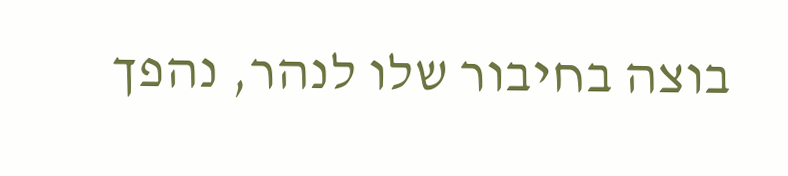בוצה בחיבור שלו לנהר, נהפך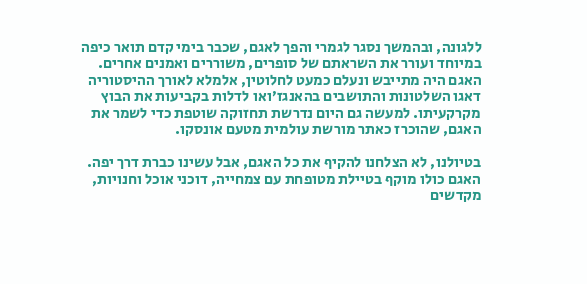ללגונה, ובהמשך נסגר לגמרי והפך לאגם, שכבר בימי קדם תואר כיפה במיוחד ועורר את השראתם של סופרים, משוררים ואמנים אחרים. האגם היה מתייבש ונעלם כמעט לחלוטין, אלמלא לאורך ההיסטוריה דאגו השלטונות והתושבים בהאנגז׳ואו לדלות בקביעות את הבוץ מקרקעיתו. למעשה גם היום נדרשת תחזוקה שוטפת כדי לשמר את האגם, שהוכרז כאתר מורשת עולמית מטעם אונסקו.

בטיולנו, לא הצלחנו להקיף את כל האגם, אבל עשינו כברת דרך יפה. האגם כולו מוקף בטיילת מטופחת עם צמחייה, דוכני אוכל וחנויות, מקדשים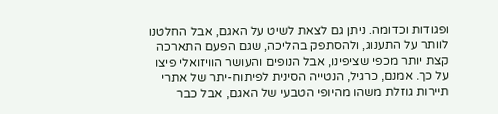ופגודות וכדומה. ניתן גם לצאת לשיט על האגם, אבל החלטנו לוותר על התענוג, ולהסתפק בהליכה, שגם הפעם התארכה קצת יותר מכפי שציפינו, אבל הנופים והעושר הוויזואלי פיצו על כך. אמנם, כרגיל, הנטייה הסינית לפיתוח-יתר של אתרי תיירות גוזלת משהו מהיופי הטבעי של האגם, אבל כבר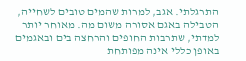התרגלתי. אגב, למרות שהמים טובים לשחייה, הטבילה באגם אסורה משום מה. מאוחר יותר למדתי, שתרבות החופים והרחצה בים ובאגמים באופן כללי אינה מפותחת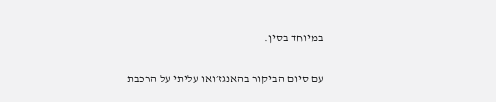במיוחד בסין.

עם סיום הביקור בהאנגז׳ואו עליתי על הרכבת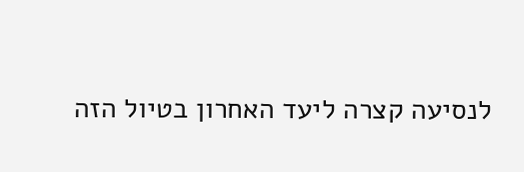לנסיעה קצרה ליעד האחרון בטיול הזה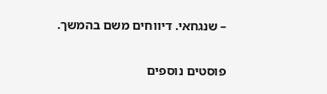– שנגחאי. דיווחים משם בהמשך.

פוסטים נוספים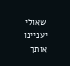שאולי יעניינו אותך